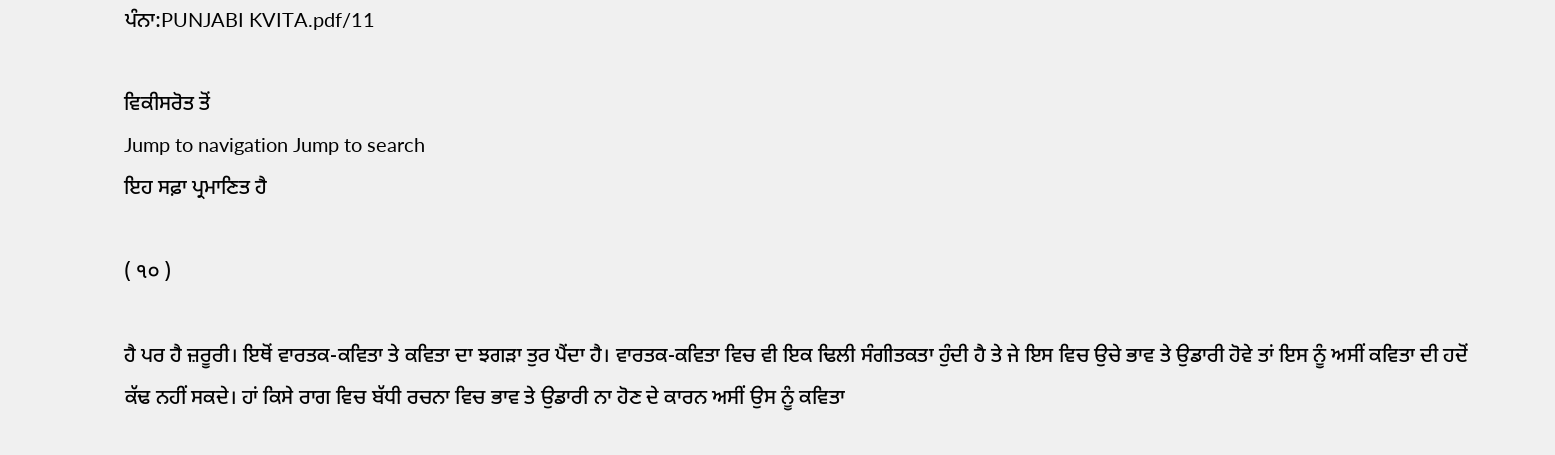ਪੰਨਾ:PUNJABI KVITA.pdf/11

ਵਿਕੀਸਰੋਤ ਤੋਂ
Jump to navigation Jump to search
ਇਹ ਸਫ਼ਾ ਪ੍ਰਮਾਣਿਤ ਹੈ

( ੧੦ )

ਹੈ ਪਰ ਹੈ ਜ਼ਰੂਰੀ। ਇਥੋਂ ਵਾਰਤਕ-ਕਵਿਤਾ ਤੇ ਕਵਿਤਾ ਦਾ ਝਗੜਾ ਤੁਰ ਪੈਂਦਾ ਹੈ। ਵਾਰਤਕ-ਕਵਿਤਾ ਵਿਚ ਵੀ ਇਕ ਢਿਲੀ ਸੰਗੀਤਕਤਾ ਹੁੰਦੀ ਹੈ ਤੇ ਜੇ ਇਸ ਵਿਚ ਉਚੇ ਭਾਵ ਤੇ ਉਡਾਰੀ ਹੋਵੇ ਤਾਂ ਇਸ ਨੂੰ ਅਸੀਂ ਕਵਿਤਾ ਦੀ ਹਦੋਂ ਕੱਢ ਨਹੀਂ ਸਕਦੇ। ਹਾਂ ਕਿਸੇ ਰਾਗ ਵਿਚ ਬੱਧੀ ਰਚਨਾ ਵਿਚ ਭਾਵ ਤੇ ਉਡਾਰੀ ਨਾ ਹੋਣ ਦੇ ਕਾਰਨ ਅਸੀਂ ਉਸ ਨੂੰ ਕਵਿਤਾ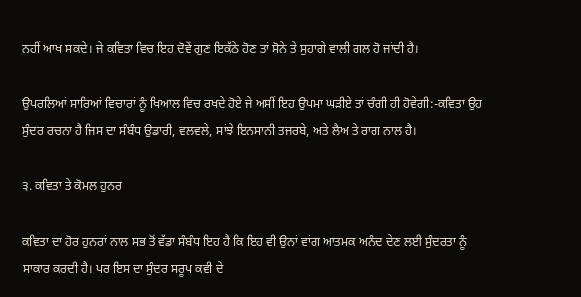ਨਹੀਂ ਆਖ ਸਕਦੇ। ਜੇ ਕਵਿਤਾ ਵਿਚ ਇਹ ਦੋਵੇਂ ਗੁਣ ਇਕੱਠੇ ਹੋਣ ਤਾਂ ਸੋਨੇ ਤੇ ਸੁਹਾਗੇ ਵਾਲੀ ਗਲ ਹੋ ਜਾਂਦੀ ਹੈ।

ਉਪਰਲਿਆਂ ਸਾਰਿਆਂ ਵਿਚਾਰਾਂ ਨੂੰ ਖਿਆਲ ਵਿਚ ਰਖਦੇ ਹੋਏ ਜੇ ਅਸੀਂ ਇਹ ਉਪਮਾ ਘੜੀਏ ਤਾਂ ਚੰਗੀ ਹੀ ਹੋਵੇਗੀ:-ਕਵਿਤਾ ਉਹ ਸੁੰਦਰ ਰਚਨਾ ਹੈ ਜਿਸ ਦਾ ਸੰਬੰਧ ਉਡਾਰੀ, ਵਲਵਲੇ, ਸਾਂਝੇ ਇਨਸਾਨੀ ਤਜਰਬੇ, ਅਤੇ ਲੈਅ ਤੇ ਰਾਗ ਨਾਲ ਹੈ।

੩. ਕਵਿਤਾ ਤੇ ਕੋਮਲ ਹੁਨਰ

ਕਵਿਤਾ ਦਾ ਹੋਰ ਹੁਨਰਾਂ ਨਾਲ ਸਭ ਤੋਂ ਵੱਡਾ ਸੰਬੰਧ ਇਹ ਹੈ ਕਿ ਇਹ ਵੀ ਉਨਾਂ ਵਾਂਗ ਆਤਮਕ ਅਨੰਦ ਦੇਣ ਲਈ ਸੁੰਦਰਤਾ ਨੂੰ ਸਾਕਾਰ ਕਰਦੀ ਹੈ। ਪਰ ਇਸ ਦਾ ਸੁੰਦਰ ਸਰੂਪ ਕਵੀ ਦੇ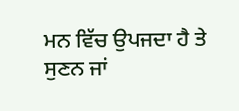ਮਨ ਵਿੱਚ ਉਪਜਦਾ ਹੈ ਤੇ ਸੁਣਨ ਜਾਂ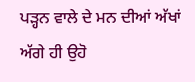ਪੜ੍ਹਨ ਵਾਲੇ ਦੇ ਮਨ ਦੀਆਂ ਅੱਖਾਂ ਅੱਗੇ ਹੀ ਉਹੋ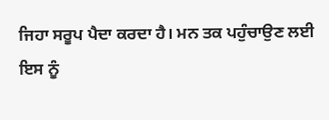ਜਿਹਾ ਸਰੂਪ ਪੈਦਾ ਕਰਦਾ ਹੈ। ਮਨ ਤਕ ਪਹੁੰਚਾਉਣ ਲਈ ਇਸ ਨੂੰ